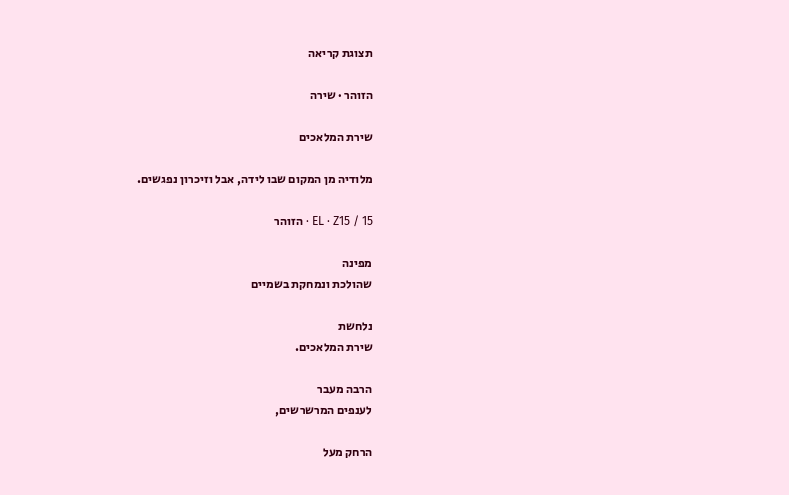תצוגת קריאה

הזוהר · שירה

שירת המלאכים

מלודיה מן המקום שבו לידה, אבל וזיכרון נפגשים.

EL · Z15 / 15 · הזוהר

מפינה
שהולכת ונמחקת בשמיים

נלחשת
שירת המלאכים.

הרבה מעבר
לענפים המרשרשים,

הרחק מעל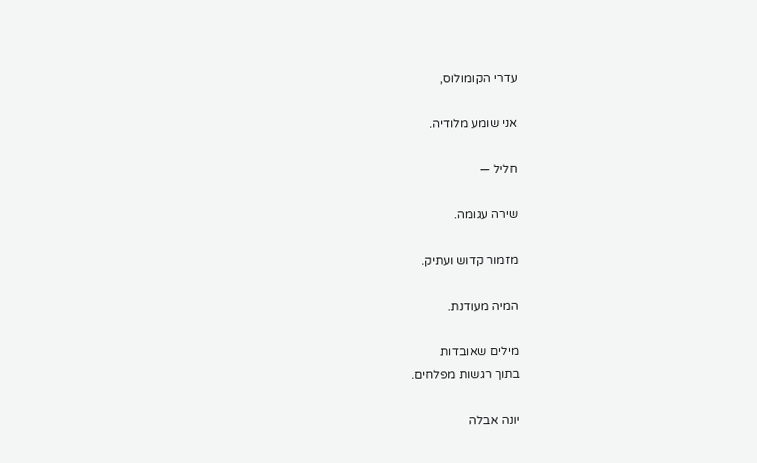עדרי הקומולוס,

אני שומע מלודיה.

חליל —

שירה עגומה.

מזמור קדוש ועתיק.

המיה מעודנת.

מילים שאובדות
בתוך רגשות מפלחים.

יונה אבלה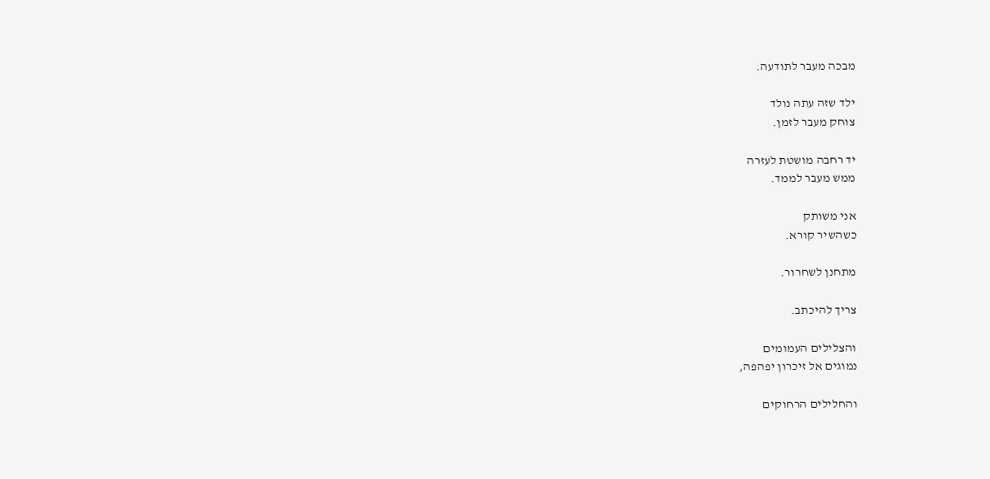מבכה מעבר לתודעה.

ילד שזה עתה נולד
צוחק מעבר לזמן.

יד רחבה מושטת לעזרה
ממש מעבר לממד.

אני משותק
כשהשיר קורא.

מתחנן לשחרור.

צריך להיכתב.

והצלילים העמומים
נמוגים אל זיכרון יפהפה,

והחלילים הרחוקים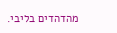מהדהדים בליבי.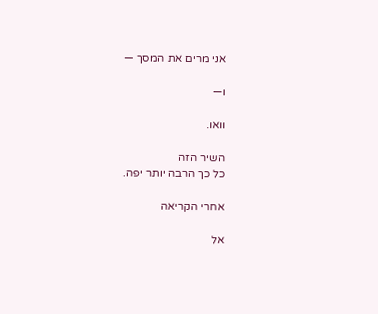אני מרים את המסך —

ו—

וואו.

השיר הזה
כל כך הרבה יותר יפה.

אחרי הקריאה

אל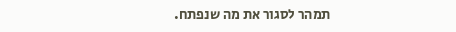תמהר לסגור את מה שנפתח.